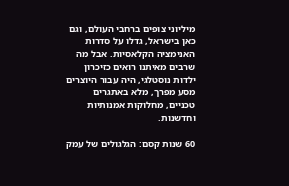מיליוני צופים ברחבי העולם, וגם כאן בישראל, גדלו על סדרות האנימציה הקלאסיות. אבל מה שרבים מאיתנו רואים כזיכרון ילדות נוסטלגי, היה עבור היוצרים מסע מפרך, מלא באתגרים טכניים, מחלוקות אמנותיות וחדשנות.

60 שנות קסם: הגלגולים של עמק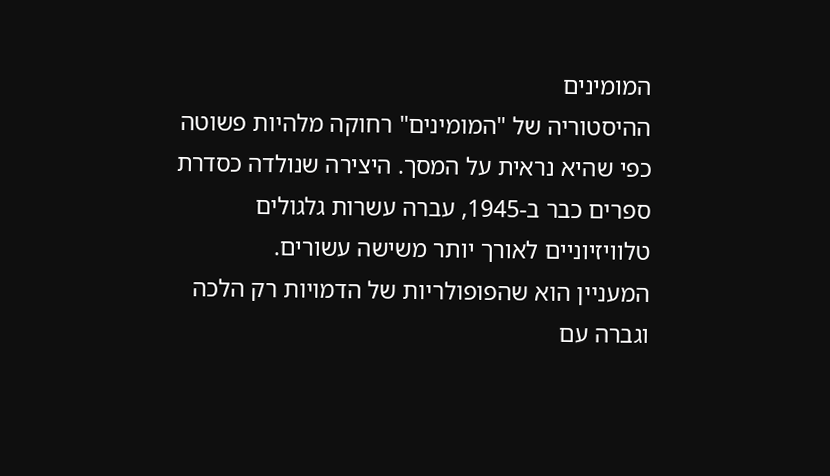המומינים
ההיסטוריה של "המומינים" רחוקה מלהיות פשוטה כפי שהיא נראית על המסך. היצירה שנולדה כסדרת ספרים כבר ב-1945, עברה עשרות גלגולים טלוויזיוניים לאורך יותר משישה עשורים.
המעניין הוא שהפופולריות של הדמויות רק הלכה וגברה עם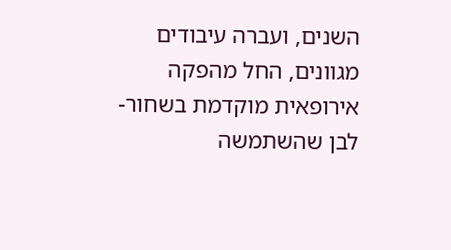השנים, ועברה עיבודים מגוונים, החל מהפקה אירופאית מוקדמת בשחור-לבן שהשתמשה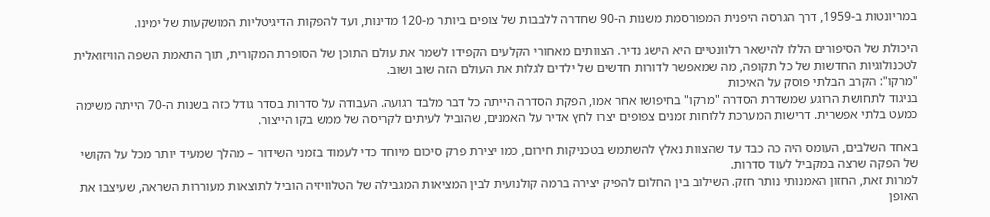במריונטות ב-1959, דרך הגרסה היפנית המפורסמת משנות ה-90 שחדרה ללבבות של צופים ביותר מ-120 מדינות, ועד להפקות הדיגיטליות המושקעות של ימינו.

היכולת של הסיפורים הללו להישאר רלוונטיים היא הישג נדיר. הצוותים מאחורי הקלעים הקפידו לשמר את עולם התוכן של הסופרת המקורית, תוך התאמת השפה הוויזואלית לטכנולוגיות החדשות של כל תקופה, מה שמאפשר לדורות חדשים של ילדים לגלות את העולם הזה שוב ושוב.
"מרקו": הקרב הבלתי פוסק על האיכות
בניגוד לתחושת הרוגע שמשדרת הסדרה "מרקו" בחיפושו אחר אמו, הפקת הסדרה הייתה כל דבר מלבד רגועה. העבודה על סדרות בסדר גודל כזה בשנות ה-70 הייתה משימה כמעט בלתי אפשרית. דרישות המערכת ללוחות זמנים צפופים יצרו לחץ אדיר על האמנים, שהוביל לעיתים לקריסה של ממש בקו הייצור.

באחד השלבים, העומס היה כה כבד עד שהצוות נאלץ להשתמש בטכניקות חירום, כמו יצירת פרק סיכום מיוחד כדי לעמוד בזמני השידור – מהלך שמעיד יותר מכל על הקושי של הפקה שרצה במקביל לעוד סדרות.
למרות זאת, החזון האמנותי נותר חזק. השילוב בין החלום להפיק יצירה ברמה קולנועית לבין המציאות המגבילה של הטלוויזיה הוביל לתוצאות מעוררות השראה, שעיצבו את האופן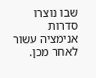שבו נוצרו סדרות אנימציה עשור לאחר מכן.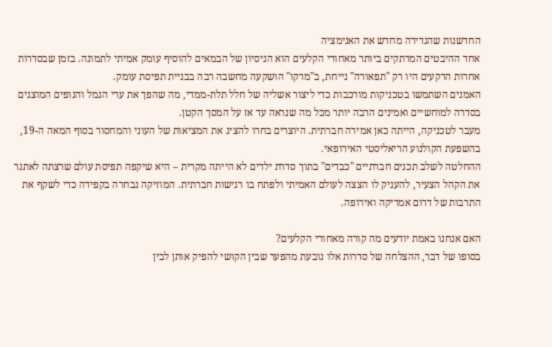החדשנות שהגדירה מחדש את האנימציה
אחד ההיבטים המרתקים ביותר מאחורי הקלעים הוא הניסיון של הבמאים להוסיף עומק אמיתי לתמונה. בזמן שבסדרות אחרות הרקעים היו רק "תפאורה" נייחת, ב"מרקו" הושקעה מחשבה רבה בבניית תפיסת עומק.
האמנים השתמשו בטכניקות מורכבות כדי ליצור אשליה של חלל תלת-ממדי, מה שהפך את ערי הנמל והנופים המוצגים בסדרה למוחשיים ואמינים הרבה יותר מכל מה שנראה עד אז על המסך הקטן.
מעבר לטכניקה, הייתה כאן אמירה חברתית. היוצרים בחרו להציג את המציאות של העוני והמחסור בסוף המאה ה-19, בהשפעת הקולנוע הריאליסטי האירופאי.
ההחלטה לשלב תכנים חברתיים "כבדים" בתוך סדרת ילדים לא הייתה מקרית – היא שיקפה תפיסת עולם שרצתה לאתגר את הקהל הצעיר, להעניק לו הצצה לעולם האמיתי ולפתח בו רגישות חברתית. המוזיקה נבחרה בקפידה כדי לשקף את התרבות של דרום אמריקה ואירופה.

האם אנחנו באמת יודעים מה קורה מאחורי הקלעים?
בסופו של דבר, ההצלחה של סדרות אלו נובעת מהפער שבין הקושי להפיק אותן לבין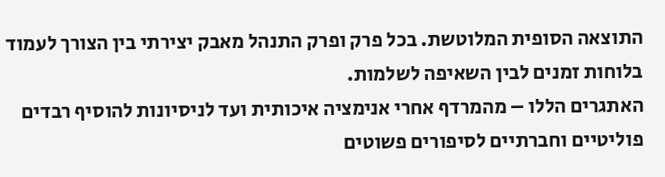התוצאה הסופית המלוטשת. בכל פרק ופרק התנהל מאבק יצירתי בין הצורך לעמוד בלוחות זמנים לבין השאיפה לשלמות.
האתגרים הללו – מהמרדף אחרי אנימציה איכותית ועד לניסיונות להוסיף רבדים פוליטיים וחברתיים לסיפורים פשוטים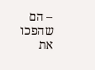– הם שהפכו את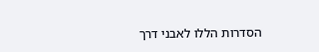הסדרות הללו לאבני דרך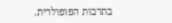בתרבות הפופולרית.